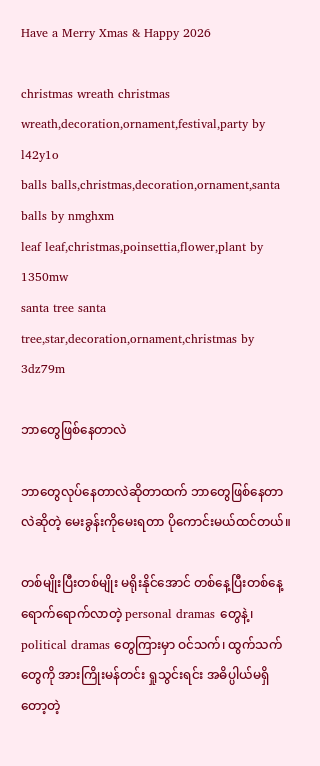Have a Merry Xmas & Happy 2026

christmas wreath christmas wreath,decoration,ornament,festival,party by l42y1o
balls balls,christmas,decoration,ornament,santa balls by nmghxm
leaf leaf,christmas,poinsettia,flower,plant by 1350mw
santa tree santa tree,star,decoration,ornament,christmas by 3dz79m

ဘာတွေဖြစ်နေတာလဲ

ဘာတွေလုပ်နေတာလဲဆိုတာထက် ဘာတွေဖြစ်နေတာလဲဆိုတဲ့ မေးခွန်းကိုမေးရတာ ပိုကောင်းမယ်ထင်တယ်။

တစ်မျိုးပြီးတစ်မျိုး မရိုးနိုင်အောင် တစ်နေ့ပြီးတစ်နေ့ ရောက်ရောက်လာတဲ့ personal dramas တွေနဲ့၊ political dramas တွေကြားမှာ ဝင်သက်၊ ထွက်သက်တွေကို အားကြိုးမန်တင်း ရှုသွင်းရင်း အဓိပ္ပါယ်မရှိတော့တဲ့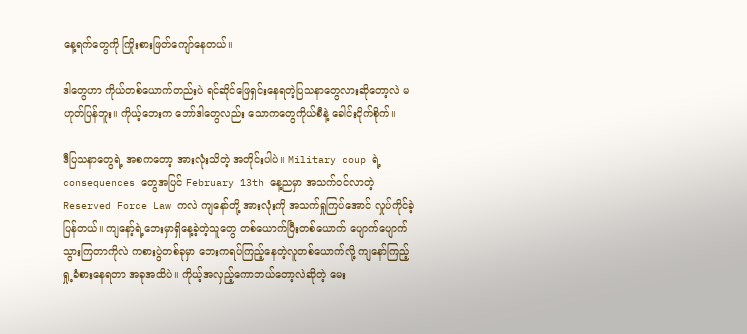နေ့ရက်တွေကို ကြိုးစားဖြတ်ကျော်နေတယ်။

ဒါတွေဟာ ကိုယ်တစ်ယောက်တည်းပဲ ရင်ဆိုင်ဖြေရှင်းနေရတဲ့ပြသနာတွေလားဆိုတော့လဲ မဟုတ်ပြန်ဘူး။ ကိုယ့်ဘေးက ဘော်ဒါတွေလည်း သောကတွေကိုယ်စီနဲ့ ခေါင်းငိုက်စိုက်။

ဒီပြသနာတွေရဲ့ အစကတော့ အားလုံးသိတဲ့ အတိုင်းပါပဲ။ Military coup ရဲ့ consequences တွေအပြင် February 13th နေ့ညမှာ အသက်ဝင်လာတဲ့ Reserved Force Law ကလဲ ကျနော်တို့ အားလုံးကို အသက်ရှုကြပ်အောင် လှုပ်ကိုင်ခဲ့ပြန်တယ်။ ကျနော့်ရဲ့ဘေးမှာရှိနေ့ခဲ့တဲ့သူတွေ တစ်ယောက်ပြီးတစ်ယောက် ပျောက်ပျောက်သွားကြတာကိုလဲ ကစားပွဲတစ်ခုမှာ ဘေးကရပ်ကြည့်နေတဲ့လူတစ်ယောက်လို့ ကျနော်ကြည့်ရှု့ခံစားနေရတာ အခုအထိပဲ။ ကိုယ့်အလှည့်ကောဘယ်တော့လဲဆိုတဲ့ မေး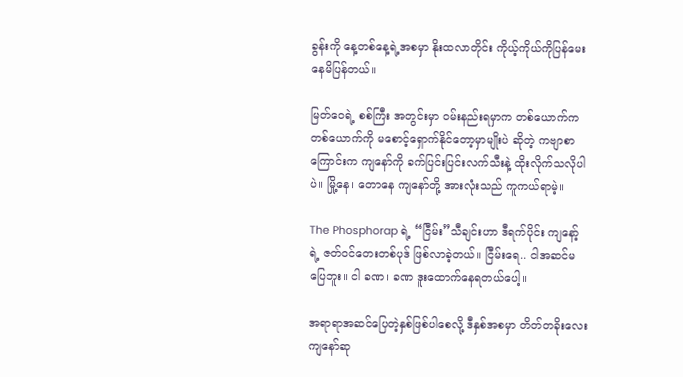ခွန်းကို နေ့တစ်နေ့ရဲ့အစမှာ နိုးထလာတိုင်း ကိုယ့်ကိုယ်ကိုပြန်မေးနေမိပြန်တယ်။

မြတ်ဝေရဲ့ စစ်ကြီး အတွင်းမှာ ဝမ်းနည်းရမှာက တစ်ယောက်က တစ်ယောက်ကို မစောင့်ရှောက်နိုင်တော့မှာမျိုးပဲ ဆိုတဲ့ ကဗျာစာကြောင်းက ကျနော်ကို ခက်ပြင်းပြင်းလက်သီးနဲ့ ထိုးလိုက်သလိုပါပဲ။ မြို့နေ၊ တောနေ ကျနော်တို့ အားလုံးသည် ကူကယ်ရာမဲ့။

The Phosphorap ရဲ့ “ငြီမ်း”သီချင်းဟာ ဒီရက်ပိုင်း ကျနော့်ရဲ့ ဇတ်ဝင်တေးတစ်ပုဒ် ဖြစ်လာခဲ့တယ်။ ငြီမ်းရေ.. ငါအဆင်မပြေဘူး။ ငါ ခဏ၊ ခဏ ဒူးထောက်နေရတယ်ပေါ့။

အရာရာအဆင်ပြေတဲ့နှစ်ဖြစ်ပါစေလို့ ဒီနှစ်အစမှာ တိတ်တခိုးလေး ကျနော်ဆု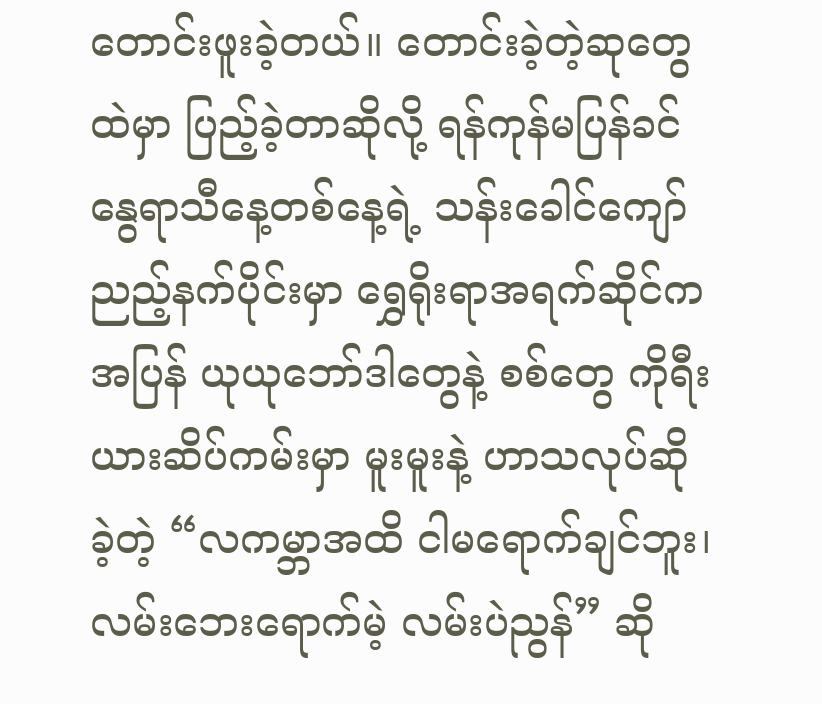တောင်းဖူးခဲ့တယ်။ တောင်းခဲ့တဲ့ဆုတွေထဲမှာ ပြည့်ခဲ့တာဆိုလို့ ရန်ကုန်မပြန်ခင် နွေရာသီနေ့တစ်နေ့ရဲ့ သန်းခေါင်ကျော်ညည့်နက်ပိုင်းမှာ ရွှေရိုးရာအရက်ဆိုင်ကအပြန် ယုယုဘော်ဒါတွေနဲ့ စစ်တွေ ကိုရီးယားဆိပ်ကမ်းမှာ မူးမူးနဲ့ ဟာသလုပ်ဆိုခဲ့တဲ့ “လကမ္ဘာအထိ ငါမရောက်ချင်ဘူး၊ လမ်းဘေးရောက်မဲ့ လမ်းပဲညွန်” ဆို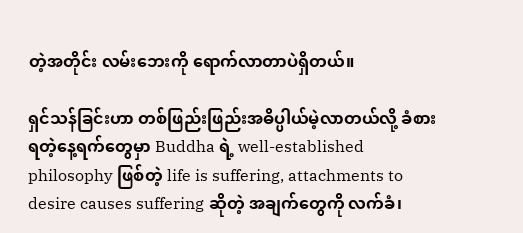တဲ့အတိုင်း လမ်းဘေးကို ရောက်လာတာပဲရှိတယ်။

ရှင်သန်ခြင်းဟာ တစ်ဖြည်းဖြည်းအဓိပ္ပါယ်မဲ့လာတယ်လို့ ခံစားရတဲ့နေ့ရက်တွေမှာ Buddha ရဲ့ well-established philosophy ဖြစ်တဲ့ life is suffering, attachments to desire causes suffering ဆိုတဲ့ အချက်တွေကို လက်ခံ၊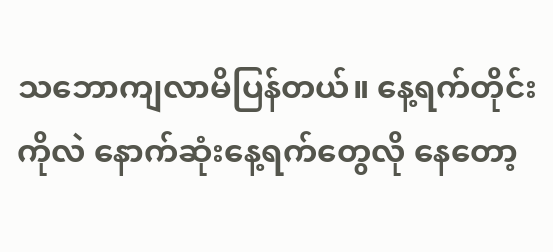သဘောကျလာမိပြန်တယ်။ နေ့ရက်တိုင်းကိုလဲ နောက်ဆုံးနေ့ရက်တွေလို နေတော့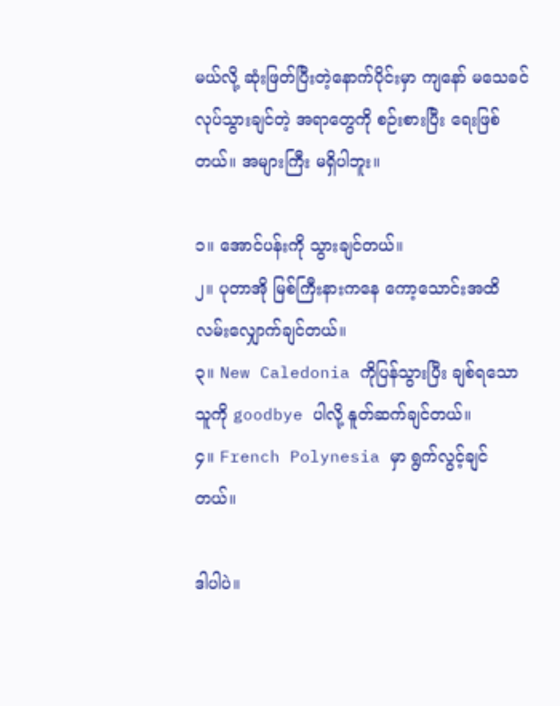မယ်လို့ ဆုံးဖြတ်ပြီးတဲ့နောက်ပိုင်းမှာ ကျနော် မသေခင်လုပ်သွားချင်တဲ့ အရာတွေကို စဉ်းစားပြီး ရေးဖြစ်တယ်။ အများကြီး မရှိပါဘူး။

၁။ အောင်ပန်းကို သွားချင်တယ်။
၂။ ပုတာအို မြစ်ကြီးနားကနေ ကော့သောင်းအထိ လမ်းလျှောက်ချင်တယ်။
၃။ New Caledonia ကိုပြန်သွားပြီး ချစ်ရသောသူကို goodbye ပါလို့ နူတ်ဆက်ချင်တယ်။
၄။ French Polynesia မှာ ရွက်လွင့်ချင်တယ်။

ဒါပါပဲ။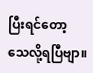ပြီးရင်တော့ သေလို့ရပြီဗျာ။